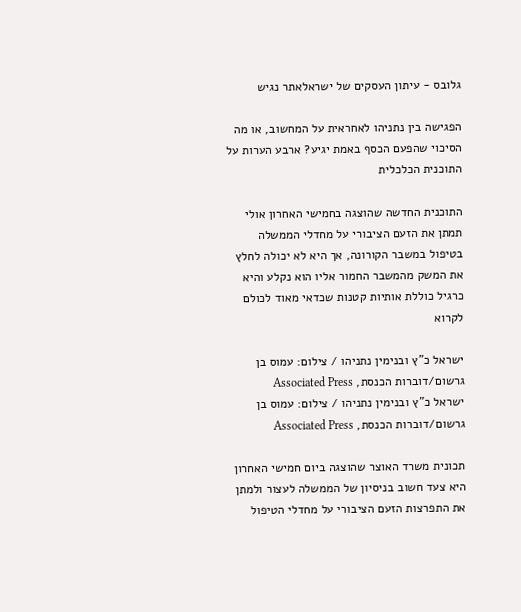גלובס - עיתון העסקים של ישראלאתר נגיש

הפגישה בין נתניהו לאחראית על המחשוב, או מה הסיכוי שהפעם הכסף באמת יגיע? ארבע הערות על התוכנית הכלכלית

התוכנית החדשה שהוצגה בחמישי האחרון אולי תמתן את הזעם הציבורי על מחדלי הממשלה בטיפול במשבר הקורונה, אך היא לא יכולה לחלץ את המשק מהמשבר החמור אליו הוא נקלע והיא כרגיל כוללת אותיות קטנות שכדאי מאוד לכולם לקרוא

ישראל כ"ץ ובנימין נתניהו / צילום: עמוס בן גרשום/דוברות הכנסת, Associated Press
ישראל כ"ץ ובנימין נתניהו / צילום: עמוס בן גרשום/דוברות הכנסת, Associated Press

תכונית משרד האוצר שהוצגה ביום חמישי האחרון היא צעד חשוב בניסיון של הממשלה לעצור ולמתן את התפרצות הזעם הציבורי על מחדלי הטיפול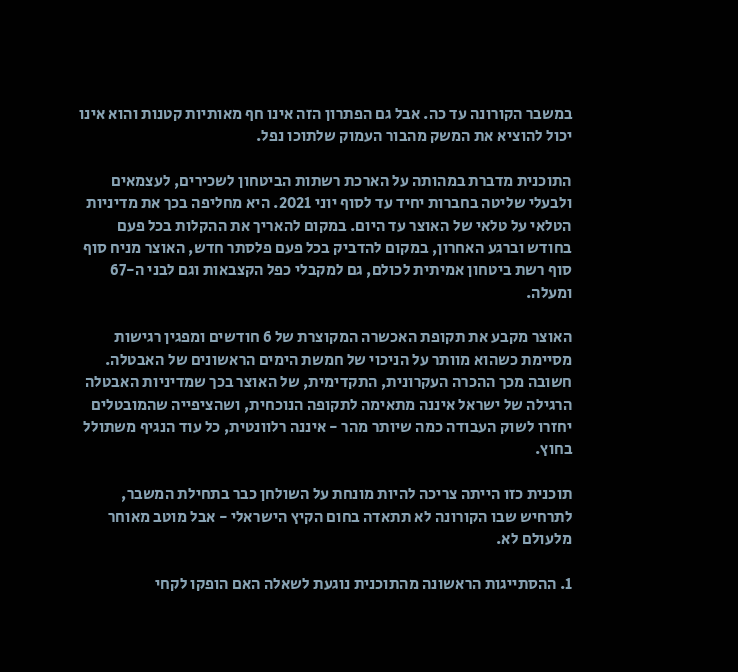במשבר הקורונה עד כה. אבל גם הפתרון הזה אינו חף מאותיות קטנות והוא אינו יכול להוציא את המשק מהבור העמוק שלתוכו נפל.

התוכנית מדברת במהותה על הארכת רשתות הביטחון לשכירים, לעצמאים ולבעלי שליטה בחברות יחיד עד לסוף יוני 2021. היא מחליפה בכך את מדיניות הטלאי על טלאי של האוצר עד היום. במקום להאריך את ההקלות בכל פעם בחודש וברגע האחרון, במקום להדביק בכל פעם פלסתר חדש, האוצר מניח סוף סוף רשת ביטחון אמיתית לכולם, גם למקבלי כפל הקצבאות וגם לבני ה-67 ומעלה.

האוצר מקבע את תקופת האכשרה המקוצרת של 6 חודשים ומפגין רגישות מסיימת כשהוא מוותר על הניכוי של חמשת הימים הראשונים של האבטלה. חשובה מכך ההכרה העקרונית, התקדימית, של האוצר בכך שמדיניות האבטלה הרגילה של ישראל איננה מתאימה לתקופה הנוכחית, ושהציפייה שהמובטלים יחזרו לשוק העבודה כמה שיותר מהר - איננה רלוונטית, כל עוד הנגיף משתולל בחוץ.

תוכנית כזו הייתה צריכה להיות מונחת על השולחן כבר בתחילת המשבר, לתרחיש שבו הקורונה לא תתאדה בחום הקיץ הישראלי - אבל מוטב מאוחר מלעולם לא.

1. ההסתייגות הראשונה מהתוכנית נוגעת לשאלה האם הופקו לקחי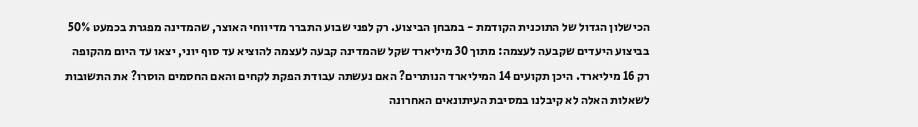הכישלון הגדול של התוכנית הקודמת - במבחן הביצוע. רק לפני שבוע התברר מדיווחי האוצר, שהמדינה מפגרת בכמעט 50% בביצוע היעדים שקבעה לעצמה: מתוך 30 מיליארד שקל שהמדינה קבעה לעצמה להוציא עד סוף יוני, יצאו עד היום מהקופה רק 16 מיליארד. היכן תקועים 14 המיליארד הנותרים? האם נעשתה עבודת הפקת לקחים והאם החסמים הוסרו? את התשובות לשאלות האלה לא קיבלנו במסיבת העיתונאים האחרונה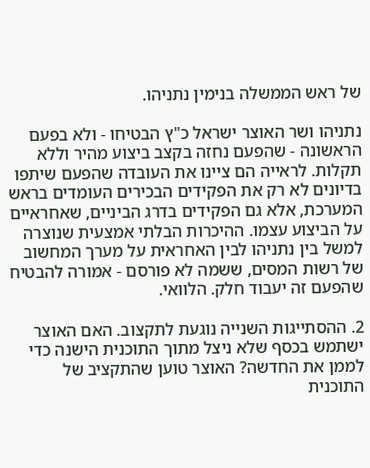של ראש הממשלה בנימין נתניהו.

נתניהו ושר האוצר ישראל כ"ץ הבטיחו - ולא בפעם הראשונה - שהפעם נחזה בקצב ביצוע מהיר וללא תקלות. לראייה הם ציינו את העובדה שהפעם שיתפו בדיונים לא רק את הפקידים הבכירים העומדים בראש המערכת, אלא גם הפקידים בדרג הביניים, שאחראיים על הביצוע עצמו. ההיכרות הבלתי אמצעית שנוצרה למשל בין נתניהו לבין האחראית על מערך המחשוב של רשות המסים, ששמה לא פורסם - אמורה להבטיח שהפעם זה יעבוד חלק. הלוואי.

2. ההסתייגות השנייה נוגעת לתקצוב. האם האוצר ישתמש בכסף שלא ניצל מתוך התוכנית הישנה כדי לממן את החדשה? האוצר טוען שהתקציב של התוכנית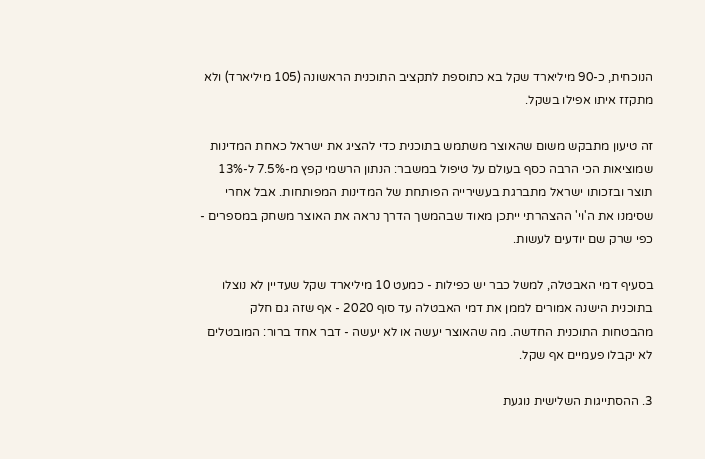הנוכחית, כ-90 מיליארד שקל בא כתוספת לתקציב התוכנית הראשונה (105 מיליארד) ולא מתקזז איתו אפילו בשקל.

זה טיעון מתבקש משום שהאוצר משתמש בתוכנית כדי להציג את ישראל כאחת המדינות שמוציאות הכי הרבה כסף בעולם על טיפול במשבר: הנתון הרשמי קפץ מ-7.5% ל-13% תוצר ובזכותו ישראל מתברגת בעשירייה הפותחת של המדינות המפותחות. אבל אחרי שסימנו את ה'וי' ההצהרתי ייתכן מאוד שבהמשך הדרך נראה את האוצר משחק במספרים - כפי שרק שם יודעים לעשות.

בסעיף דמי האבטלה, למשל כבר יש כפילות - כמעט 10 מיליארד שקל שעדיין לא נוצלו בתוכנית הישנה אמורים לממן את דמי האבטלה עד סוף 2020 - אף שזה גם חלק מהבטחות התוכנית החדשה. מה שהאוצר יעשה או לא יעשה - דבר אחד ברור: המובטלים לא יקבלו פעמיים אף שקל.

3. ההסתייגות השלישית נוגעת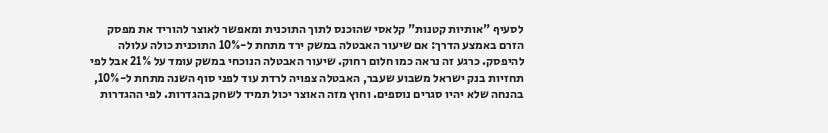לסעיף "אותיות קטנות" קלאסי שהוכנס לתוך התוכנית ומאפשר לאוצר להוריד את מפסק הזרם באמצע הדרך: אם שיעור האבטלה במשק ירד מתחת ל-10% התוכנית כולה עלולה להיפסק. כרגע זה נראה כמו חלום רחוק. שיעור האבטלה הנוכחי במשק עומד על 21% אבל לפי תחזיות בנק ישראל משבוע שעבר, האבטלה צפויה לרדת עוד לפני סוף השנה מתחת ל-10%, בהנחה שלא יהיו סגרים נוספים. וחוץ מזה האוצר יכול תמיד לשחק בהגדרות. לפי ההגדרות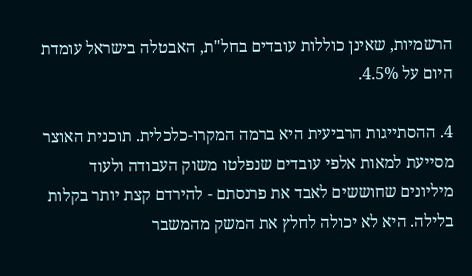הרשמיות, שאינן כוללות עובדים בחל"ת, האבטלה בישראל עומדת היום על 4.5%.

4. ההסתייגות הרביעית היא ברמה המקרו-כלכלית. תוכנית האוצר מסייעת למאות אלפי עובדים שנפלטו משוק העבודה ולעוד מיליונים שחוששים לאבד את פרנסתם - להירדם קצת יותר בקלות בלילה. היא לא יכולה לחלץ את המשק מהמשבר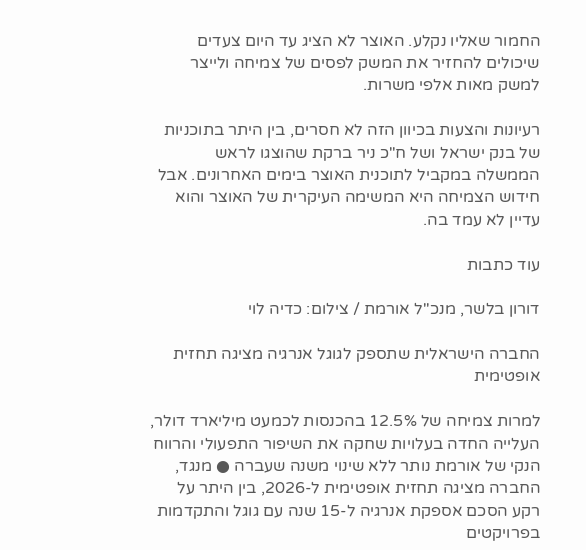החמור שאליו נקלע. האוצר לא הציג עד היום צעדים שיכולים להחזיר את המשק לפסים של צמיחה ולייצר למשק מאות אלפי משרות.

רעיונות והצעות בכיוון הזה לא חסרים, בין היתר בתוכניות של בנק ישראל ושל ח"כ ניר ברקת שהוצגו לראש הממשלה במקביל לתוכנית האוצר בימים האחרונים. אבל חידוש הצמיחה היא המשימה העיקרית של האוצר והוא עדיין לא עמד בה.

עוד כתבות

דורון בלשר, מנכ''ל אורמת / צילום: כדיה לוי

החברה הישראלית שתספק לגוגל אנרגיה מציגה תחזית אופטימית

למרות צמיחה של 12.5% בהכנסות לכמעט מיליארד דולר, העלייה החדה בעלויות שחקה את השיפור התפעולי והרווח הנקי של אורמת נותר ללא שינוי משנה שעברה ● מנגד, החברה מציגה תחזית אופטימית ל-2026, בין היתר על רקע הסכם אספקת אנרגיה ל-15 שנה עם גוגל והתקדמות בפרויקטים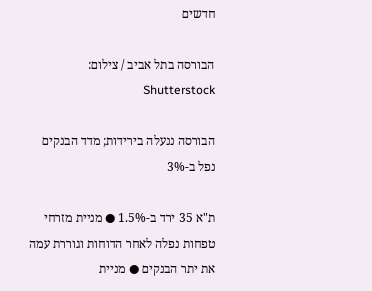חדשים

הבורסה בתל אביב / צילום: Shutterstock

הבורסה ננעלה בירידות; מדד הבנקים נפל ב-3%

ת"א 35 ירד ב-1.5% ● מניית מזרחי טפחות נפלה לאחר הדוחות וגוררת עמה את יתר הבנקים ● מניית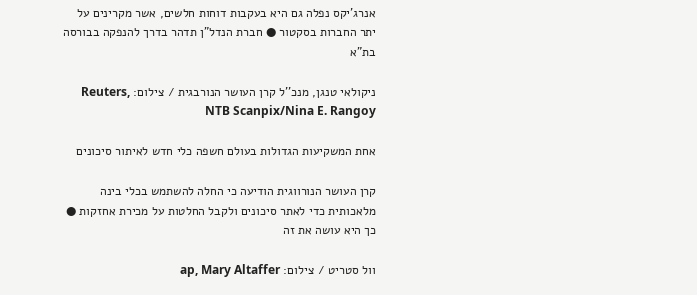אנרג'יקס נפלה גם היא בעקבות דוחות חלשים, אשר מקרינים על יתר החברות בסקטור ● חברת הנדל"ן תדהר בדרך להנפקה בבורסה בת"א

ניקולאי טנגן, מנכ''ל קרן העושר הנורבגית / צילום: Reuters, NTB Scanpix/Nina E. Rangoy

אחת המשקיעות הגדולות בעולם חשפה כלי חדש לאיתור סיכונים

קרן העושר הנורווגית הודיעה כי החלה להשתמש בכלי בינה מלאכותית כדי לאתר סיכונים ולקבל החלטות על מכירת אחזקות ● כך היא עושה את זה

וול סטריט / צילום: ap, Mary Altaffer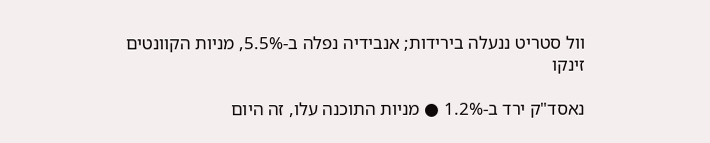וול סטריט ננעלה בירידות; אנבידיה נפלה ב-5.5%, מניות הקוונטים זינקו

נאסד"ק ירד ב-1.2% ● מניות התוכנה עלו, זה היום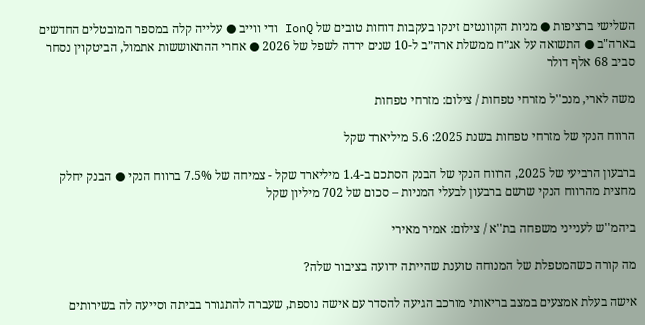השלישי ברציפות ● מניות הקוונטים זינקו בעקבות דוחות טובים של IonQ ודי ווייב ● עלייה קלה במספר המובטלים החדשים בארה"ב ● התשואה על אג״ח ממשלת ארה״ב ל-10 שנים ירדה לשפל של 2026 ● אחרי ההתאוששות אתמול, הביטקוין נסחר סביב 68 אלף דולר

משה לארי, מנכ''ל מזרחי טפחות / צילום: מזרחי טפחות

הרווח הנקי של מזרחי טפחות בשנת 2025: 5.6 מיליארד שקל

ברבעון הרביעי של 2025, הרווח הנקי של הבנק הסתכם ב-1.4 מיליארד שקל - צמיחה של 7.5% ברווח הנקי ● הבנק יחלק מחצית מהרווח הנקי שרשם ברבעון לבעלי המניות – סכום של 702 מיליון שקל

ביהמ''ש לענייני משפחה בת''א / צילום: אמיר מאירי

מה קורה כשהמטפלת של המנוחה טוענת שהייתה ידועה בציבור שלה?

אישה בעלת אמצעים במצב בריאותי מורכב הגיעה להסדר עם אישה נוספת, שעברה להתגורר בביתה וסייעה לה בשירותים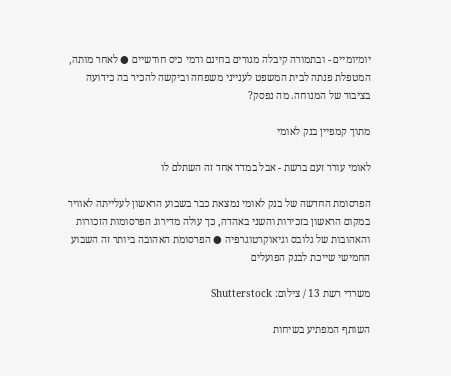יומיומיים - ובתמורה קיבלה מגורים בחינם ודמי כיס חודשיים ● לאחר מותה, המטפלת פנתה לבית המשפט לענייני משפחה וביקשה להכיר בה כידועה בציבור של המנוחה. מה נפסק?

מתוך קמפיין בנק לאומי

לאומי עורר זעם ברשת - אבל במדד אחד זה השתלם לו

הפרסומת החדשה של בנק לאומי נמצאת כבר בשבוע הראשון לעלייתה לאוויר במקום הראשון בזכירות והשני באהדה, כך עולה מדירוג הפרסומות הזכורות והאהובות של גלובס וגיאוקרטוגרפיה ● הפרסומת האהובה ביותר זה השבוע החמישי שייכת לבנק הפועלים

משרדי רשת 13 / צילום: Shutterstock

השותף המפתיע בשיחות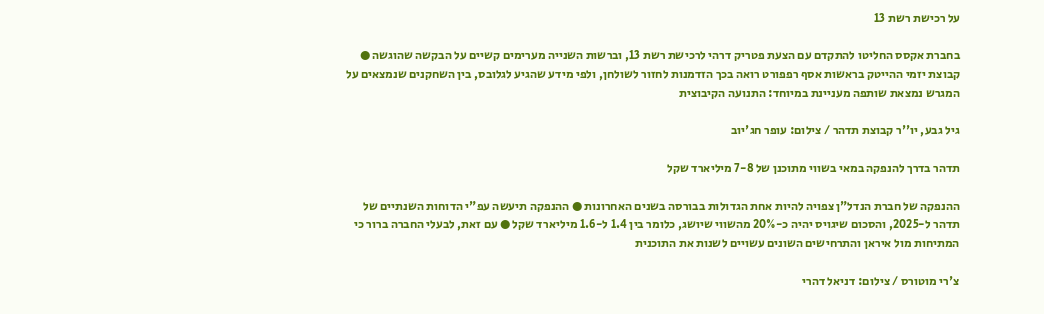על רכישת רשת 13

בחברת אקסס החליטו להתקדם עם הצעת פטריק דרהי לרכישת רשת 13, וברשות השנייה מערימים קשיים על הבקשה שהוגשה ● קבוצת יזמי ההייטק בראשות אסף רפפורט רואה בכך הזדמנות לחזור לשולחן, ולפי מידע שהגיע לגלובס, בין השחקנים שנמצאים על המגרש נמצאת שותפה מעניינת במיוחד: התנועה הקיבוצית

גיל גבע, יו''ר קבוצת תדהר / צילום: עופר חג'יוב

תדהר בדרך להנפקה במאי בשווי מתוכנן של 7-8 מיליארד שקל

ההנפקה של חברת הנדל"ן צפויה להיות אחת הגדולות בבורסה בשנים האחרונות ● ההנפקה תיעשה עפ"י הדוחות השנתיים של תדהר ל-2025, והסכום שיגויס יהיה כ-20% מהשווי שיושג, כלומר בין 1.4 ל-1.6 מיליארד שקל ● עם זאת, לבעלי החברה ברור כי המתיחות מול איראן והתרחישים השונים עשויים לשנות את התוכנית

צ'רי מוטורס / צילום: דניאל דהרי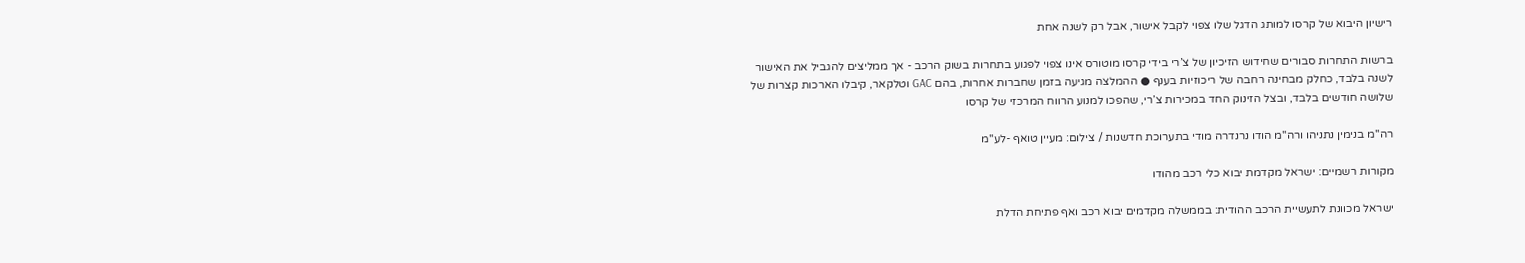רישיון היבוא של קרסו למותג הדגל שלו צפוי לקבל אישור, אבל רק לשנה אחת

ברשות התחרות סבורים שחידוש הזיכיון של צ’רי בידי קרסו מוטורס אינו צפוי לפגוע בתחרות בשוק הרכב - אך ממליצים להגביל את האישור לשנה בלבד, כחלק מבחינה רחבה של ריכוזיות בענף ● ההמלצה מגיעה בזמן שחברות אחרות, בהם GAC וטלקאר, קיבלו הארכות קצרות של שלושה חודשים בלבד, ובצל הזינוק החד במכירות צ’רי, שהפכו למנוע הרווח המרכזי של קרסו

רה''מ בנימין נתניהו ורה''מ הודו נרנדרה מודי בתערוכת חדשנות / צילום: מעיין טואף -לע''מ

מקורות רשמיים: ישראל מקדמת יבוא כלי רכב מהודו

ישראל מכוונת לתעשיית הרכב ההודית: בממשלה מקדמים יבוא רכב ואף פתיחת הדלת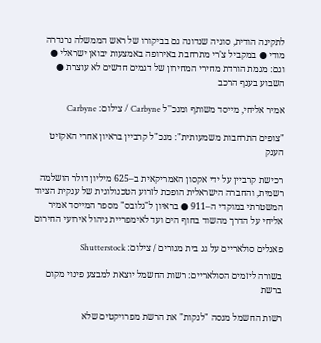לתקינה הודית, סוגיה שנדונה גם בביקורו של ראש הממשלה נרנדרה מודי ● במקביל צ'רי מתרחבת באירופה באמצעות יבואן ישראלי ● וגם: מגמת הורדת מחירי המחירון של דגמים חדשים לא עוצרת ● השבוע בענף הרכב

אמיר אליחי, מייסד משותף ומנכ''ל Carbyne / צילום: Carbyne

"צופים התרחבות משמעותית": מנכ"ל קרביין בראיון אחרי האקזיט הענק

רכישת קרביין על ידי אקסון האמריקאית ב–625 מיליון דולר הושלמה רשמית, והחברה הישראלית הופכת לזרוע הטכנולוגית של ענקית הציוד המשטרתי במוקדי ה–911 ● בראיון ל"גלובס" מספר המייסד אמיר אליחי על הדרך מהשוד בחוף הים ועד לאימפריית ניהול אירועי החירום

פאנלים סולאריים על גג בית מגורים / צילום: Shutterstock

בשורה ליזמים הסולאריים: רשות החשמל יוצאת למבצע פינוי מקום ברשת

רשות החשמל מנסה "לנקות" את הרשת מפרויקטים שלא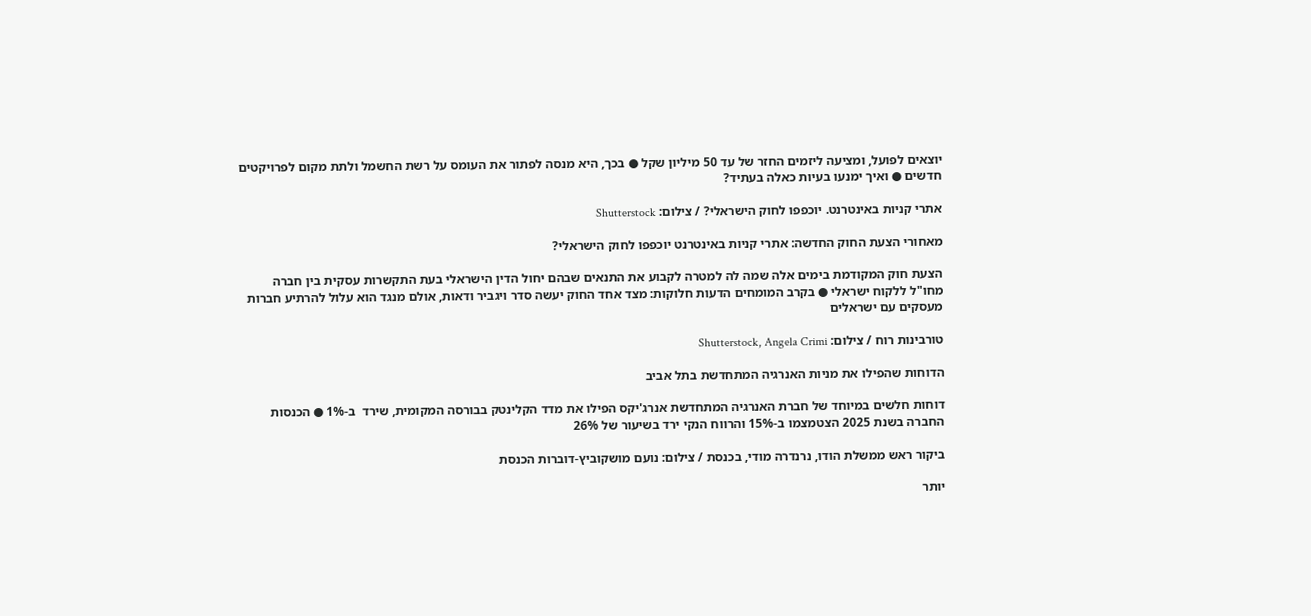יוצאים לפועל, ומציעה ליזמים החזר של עד 50 מיליון שקל ● בכך, היא מנסה לפתור את העומס על רשת החשמל ולתת מקום לפרויקטים חדשים ● ואיך ימנעו בעיות כאלה בעתיד?

אתרי קניות באינטרנט. יוכפפו לחוק הישראלי? / צילום: Shutterstock

מאחורי הצעת החוק החדשה: אתרי קניות באינטרנט יוכפפו לחוק הישראלי?

הצעת חוק המקודמת בימים אלה שמה לה למטרה לקבוע את התנאים שבהם יחול הדין הישראלי בעת התקשרות עסקית בין חברה מחו"ל ללקוח ישראלי ● בקרב המומחים הדעות חלוקות: מצד אחד החוק יעשה סדר ויגביר ודאות, אולם מנגד הוא עלול להרתיע חברות מעסקים עם ישראלים

טורבינות רוח / צילום: Shutterstock, Angela Crimi

הדוחות שהפילו את מניות האנרגיה המתחדשת בתל אביב

דוחות חלשים במיוחד של חברת האנרגיה המתחדשת אנרג'יקס הפילו את מדד הקלינטק בבורסה המקומית, שירד  ב-1% ● הכנסות החברה בשנת 2025 הצטמצמו ב-15% והרווח הנקי ירד בשיעור של 26%

ביקור ראש ממשלת הודו, נרנדרה מודי, בכנסת / צילום: נועם מושקוביץ-דוברות הכנסת

יותר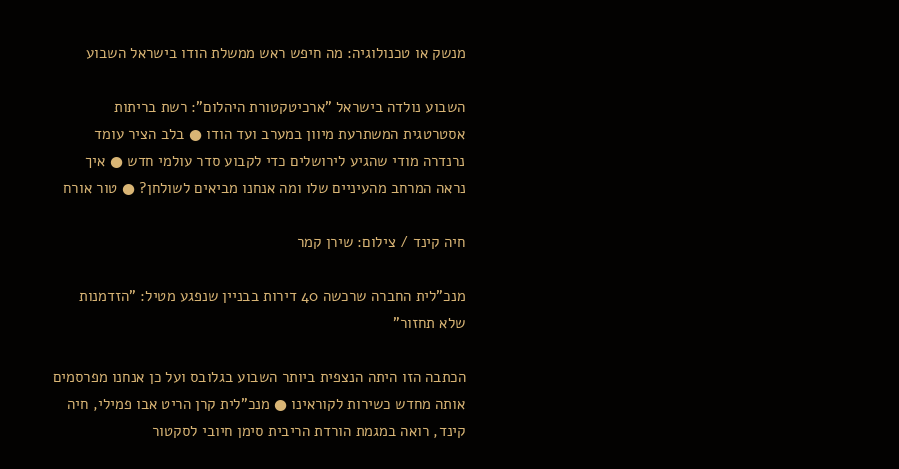מנשק או טכנולוגיה: מה חיפש ראש ממשלת הודו בישראל השבוע

השבוע נולדה בישראל "ארכיטקטורת היהלום": רשת בריתות אסטרטגית המשתרעת מיוון במערב ועד הודו ● בלב הציר עומד נרנדרה מודי שהגיע לירושלים כדי לקבוע סדר עולמי חדש ● איך נראה המרחב מהעיניים שלו ומה אנחנו מביאים לשולחן? ● טור אורח

חיה קינד / צילום: שירן קמר

מנכ"לית החברה שרכשה 40 דירות בבניין שנפגע מטיל: "הזדמנות שלא תחזור"

הכתבה הזו היתה הנצפית ביותר השבוע בגלובס ועל כן אנחנו מפרסמים אותה מחדש כשירות לקוראינו ● מנכ"לית קרן הריט אבו פמילי, חיה קינד, רואה במגמת הורדת הריבית סימן חיובי לסקטור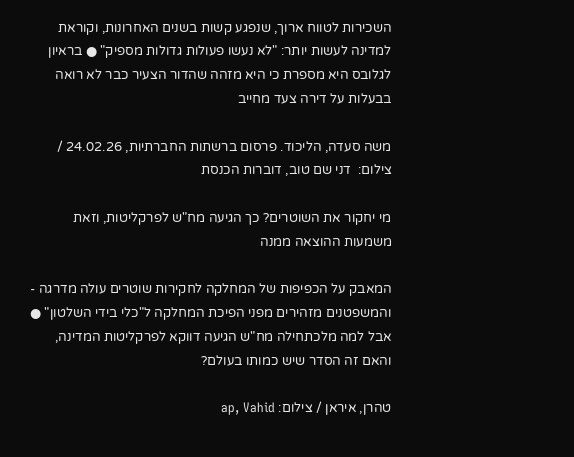השכירות לטווח ארוך, שנפגע קשות בשנים האחרונות, וקוראת למדינה לעשות יותר: "לא נעשו פעולות גדולות מספיק" ● בראיון לגלובס היא מספרת כי היא מזהה שהדור הצעיר כבר לא רואה בבעלות על דירה צעד מחייב

משה סעדה, הליכוד. פרסום ברשתות החברתיות, 24.02.26 / צילום:  דני שם טוב, דוברות הכנסת

מי יחקור את השוטרים? כך הגיעה מח"ש לפרקליטות, וזאת משמעות ההוצאה ממנה

המאבק על הכפיפות של המחלקה לחקירות שוטרים עולה מדרגה - והמשפטנים מזהירים מפני הפיכת המחלקה ל"כלי בידי השלטון" ● אבל למה מלכתחילה מח"ש הגיעה דווקא לפרקליטות המדינה, והאם זה הסדר שיש כמותו בעולם?

טהרן, איראן / צילום: ap, Vahid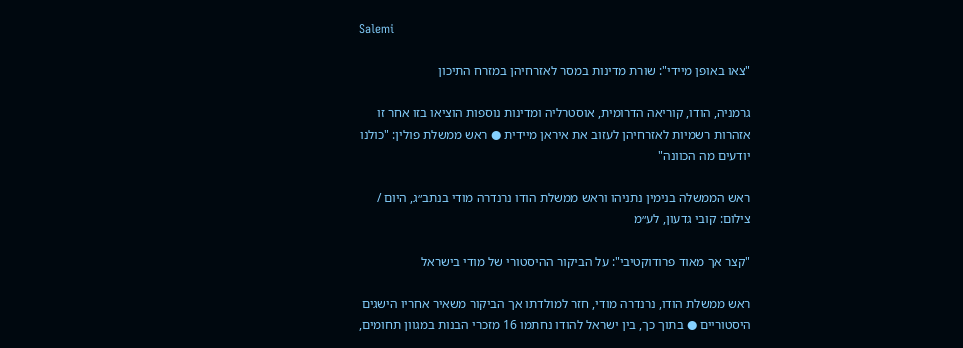Salemi

"צאו באופן מיידי": שורת מדינות במסר לאזרחיהן במזרח התיכון

גרמניה, הודו, קוריאה הדרומית, אוסטרליה ומדינות נוספות הוציאו בזו אחר זו אזהרות רשמיות לאזרחיהן לעזוב את איראן מיידית ● ראש ממשלת פולין: "כולנו יודעים מה הכוונה"

ראש הממשלה בנימין נתניהו וראש ממשלת הודו נרנדרה מודי בנתב״ג, היום / צילום: קובי גדעון, לע״מ

"קצר אך מאוד פרודוקטיבי": על הביקור ההיסטורי של מודי בישראל

ראש ממשלת הודו, נרנדרה מודי, חזר למולדתו אך הביקור משאיר אחריו הישגים היסטוריים ● בתוך כך, בין ישראל להודו נחתמו 16 מזכרי הבנות במגוון תחומים,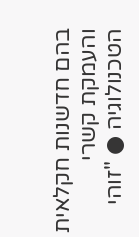בהם חדשנות חקלאית והעמקת קשרי הטכנולוגיה ● "זוהי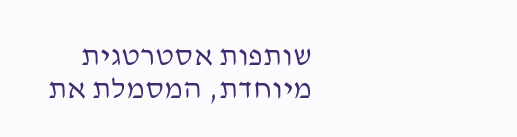שותפות אסטרטגית מיוחדת, המסמלת את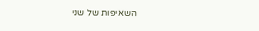השאיפות של שני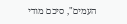העמים", סיכם מודי